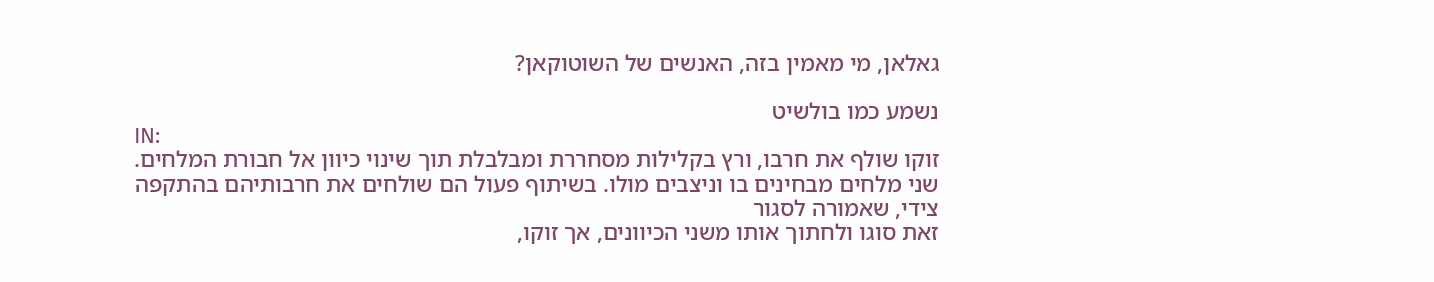גאלאן, מי מאמין בזה, האנשים של השוטוקאן?

נשמע כמו בולשיט
IN:
זוקו שולף את חרבו, ורץ בקלילות מסחררת ומבלבלת תוך שינוי כיוון אל חבורת המלחים.
שני מלחים מבחינים בו וניצבים מולו. בשיתוף פעול הם שולחים את חרבותיהם בהתקפה צידי, שאמורה לסגור
זאת סוגו ולחתוך אותו משני הכיוונים, אך זוקו,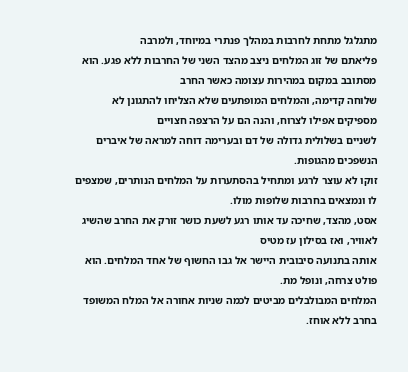מתגלגל מתחת לחרבות במהלך פנתרי במיוחד, ולמרבה
פליאתם של זוג המלחים ניצב מהצד השני של החרבות ללא פגע. הוא מסתובב במקום במהירות עצומה כאשר החרב
שלוחה קדימה, והמלחים המופתעים שלא הצליחו להתגונן לא מספיקים אפילו לצרוח, והנה הם על הרצפה חצויים
לשניים בשלולית גדולה של דם ובערימה דוחה למראה של איברים הנשפכים מהגופות.
זוקו לא עוצר לרגע ומתחיל בהסתערות על המלחים הנותרים, שמצפים לו ונמצאים בחרבות שלופות מולו.
אסט, מהצד, שחיכה עד אותו רגע לשעת כושר זורק את החרב שהשיג לאוויר, ואז בסילון עז מטיס
אותה בתנועה סיבובית היישר אל גבו החשוף של אחד המלחים. הוא פולט צרחה, ונופל מת.
המלחים המבולבלים מביטים לכמה שניות אחורה אל המלח המשופד בחרב ללא אוחז.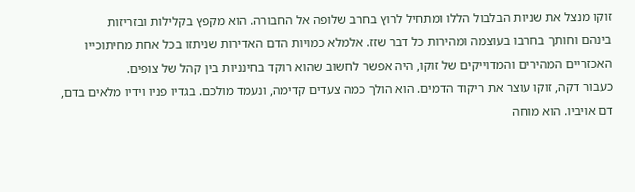זוקו מנצל את שניות הבלבול הללו ומתחיל לרוץ בחרב שלופה אל החבורה. הוא מקפץ בקלילות ובזריזות
בינהם וחותך בחרבו בעוצמה ומהירות כל דבר שזז. אלמלא כמויות הדם האדירות שניתזו בכל אחת מחיתוכייו
האכזריים המהירים והמדוייקים של זוקו, היה אפשר לחשוב שהוא רוקד בחינניות בין קהל של צופים.
כעבור דקה, זוקו עוצר את ריקוד הדמים. הוא הולך כמה צעדים קדימה, ונעמד מולכם. בגדיו פניו וידיו מלאים בדם,
דם אויביו. הוא מוחה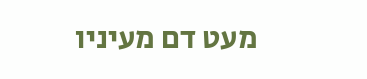מעט דם מעיניו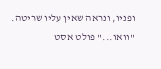ופניו, ונראה שאין עליו שריטה. "וואו..." פולט אסט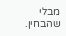מבלי שהבחין.